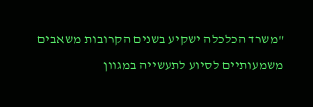"משרד הכלכלה ישקיע בשנים הקרובות משאבים משמעותיים לסיוע לתעשייה במגוון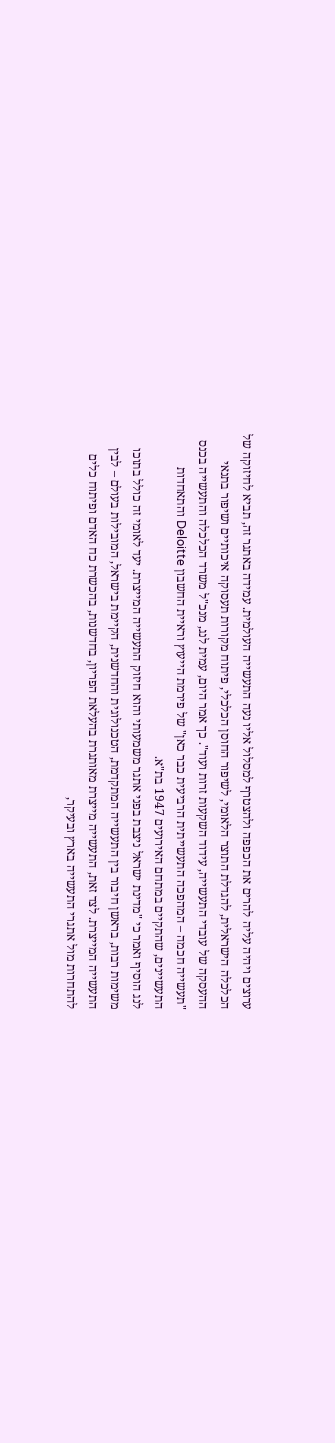ערוצים ויהיה עליה להרים את הכפפה ולהצטרף למסלול אליו נעה התעשייה העולמית. עמידה באתגר זה, תביא לחיזוקה של הכלכלה הישראלית, להגדלת התוצר הלאומי, לשיפור החוסן הכלכלי, פיתוח מקורות תעסוקה איכותיים ושיפור בתנאי ההעסקה של עובדי התעשייה, עידוד השקעות זרות ועוד". כך אמר היום, עמית לנג, מנכ"ל משרד הכלכלה והתעשייה בכנס "תעשייה חכמה – המהפכה התעשייתית הרביעית כבר כאן" של פירמת הייעוץ וראיית החשבון Deloitte והתאחדות התעשיינים, שהתקיים במתחם האירועים 1947 בת"א.
לנג הוסיף ואמר כי "מדינת ישראל ניצבת בפני אתגר משמעותי והוא חיזוק התעשייה המייצרת. יעד לאומי זה כולל בתוכו משימות רבות, בראשן חיבור בין התעשייה המתקדמת, הטכנולוגית והחדשנית, הקיימת בישראל, המובילות בעולם – לבין התעשייה המייצרת. לצד זאת, התעשייה מייצרת מאותגרת בהעלאת הפריון, בחדשנות, בהכשרת כח האדם ופיתוח כלים להתחרות מול אתגרי התעשייה בארץ ובעיקר,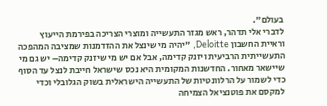בעולם".
לדברי אלי תדהר, ראש מגזר התעשייה ומוצרי הצריכה בפירמת הייעוץ וראיית החשבון Deloitte, "יהיה מי שינצל את ההזדמנות שמציבה המהפכה התעשייתית הרביעית ויזנק קדימה, אבל אם יש מי שיזנק קדימה– יש גם מי שיישאר מאחור. החדשנות המקומית היא נכס שישראל חייבת לנצל עד הסוף כדי לשמור על הרלוונטיות של התעשייה הישראלית בשוק הגלובלי וכדי למקסם את פוטנציאל הצמיחה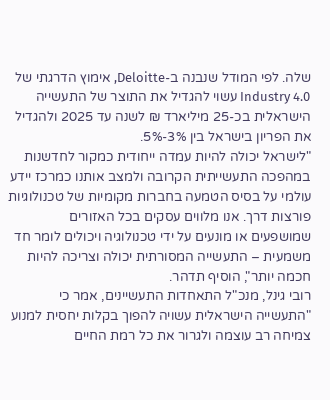שלה. לפי המודל שנבנה ב-Deloitte, אימוץ הדרגתי של Industry 4.0 עשוי להגדיל את התוצר של התעשייה הישראלית בכ-25 מיליארד ₪ לשנה עד 2025 ולהגדיל את הפריון בישראל בין 3%-5%.
"לישראל יכולה להיות עמדה ייחודית כמקור לחדשנות במהפכה התעשייתית הקרובה ולמצב אותנו כמרכז יידע עולמי על בסיס הטמעה בחברות מקומיות של טכנולוגיות פורצות דרך. אנו מלווים עסקים בכל האזורים שמושפעים או מונעים על ידי טכנולוגיה ויכולים לומר חד משמעית – התעשייה המסורתית יכולה וצריכה להיות חכמה יותר", הוסיף תדהר.
רובי גינל, מנכ"ל התאחדות התעשיינים, אמר כי "התעשייה הישראלית עשויה להפוך בקלות יחסית למנוע צמיחה רב עוצמה ולגרור את כל רמת החיים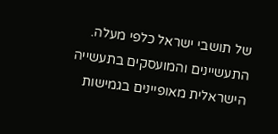של תושבי ישראל כלפי מעלה. התעשיינים והמועסקים בתעשייה הישראלית מאופיינים בגמישות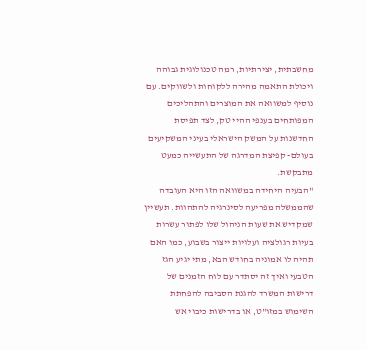מחשבתית, יצירתיות, רמה טכנולוגית גבוהה ויכולת התאמה מהירה ללקוחות ולשווקים. עם נוסיף למשוואה את המוצרים והתהליכים המפותחים בענפי ההיי טק, לצד תפיסת החדשנות על המשק הישראלי בעיני המשקיעים בעולם- קפיצת המדרגה של התעשייה כמעט מתבקשת.
"הבעיה היחידה במשוואה הזו היא העובדה שהממשלה מפריעה לסינרגיה להתהוות. תעשיין שמקדיש את שעות הניהול שלו לפתור עשרות בעיות רגולציה ועלויות ייצור בשבוע, כמו האם תהיה לו אמוניה בחודש הבא, מתי יגיע הגז הטבעי ואיך זה יסתדר עם לוח הזמנים של דרישות המשרד להגנת הסביבה להפחתת השימוש במזו"ט, או בדרישות כיבוי אש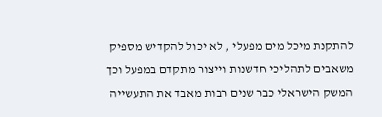להתקנת מיכל מים מפעלי , לא יכול להקדיש מספיק משאבים לתהליכי חדשנות וייצור מתקדם במפעל וכך המשק הישראלי כבר שנים רבות מאבד את התעשייה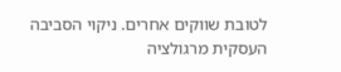לטובת שווקים אחרים. ניקוי הסביבה העסקית מרגולציה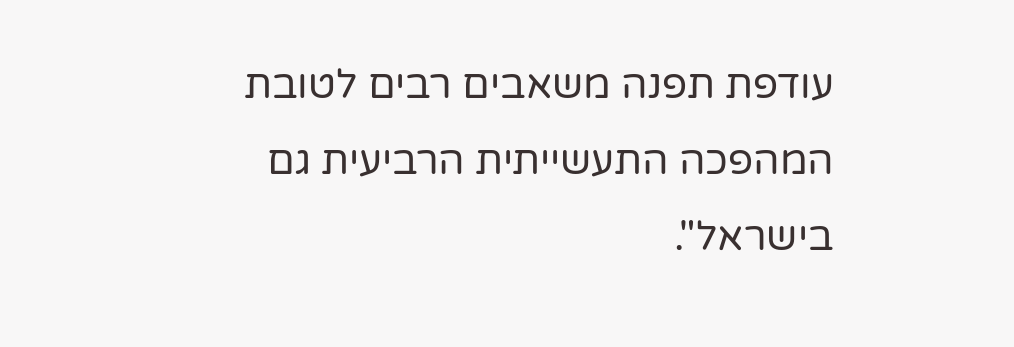עודפת תפנה משאבים רבים לטובת המהפכה התעשייתית הרביעית גם בישראל".